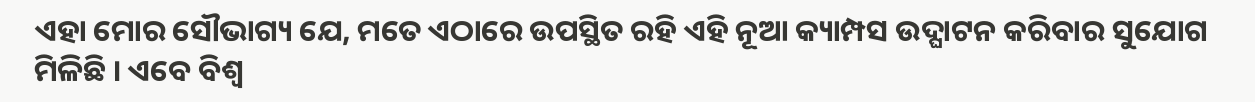ଏହା ମୋର ସୌଭାଗ୍ୟ ଯେ, ମତେ ଏଠାରେ ଉପସ୍ଥିତ ରହି ଏହି ନୂଆ କ୍ୟାମ୍ପସ ଉଦ୍ଘାଟନ କରିବାର ସୁଯୋଗ ମିଳିଛି । ଏବେ ବିଶ୍ୱ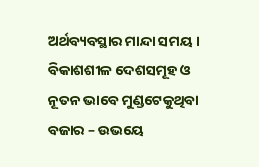ଅର୍ଥବ୍ୟବସ୍ଥାର ମାନ୍ଦା ସମୟ । ବିକାଶଶୀଳ ଦେଶସମୂହ ଓ ନୂତନ ଭାବେ ମୁଣ୍ଡଟେକୁଥିବା ବଜାର – ଉଭୟେ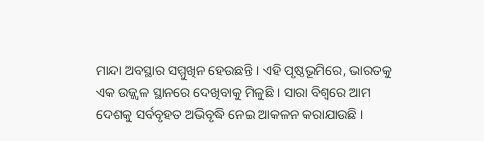ମାନ୍ଦା ଅବସ୍ଥାର ସମ୍ମୁଖିନ ହେଉଛନ୍ତି । ଏହି ପୃଷ୍ଠଭୂମିରେ, ଭାରତକୁ ଏକ ଉଜ୍ଜ୍ୱଳ ସ୍ଥାନରେ ଦେଖିବାକୁ ମିଳୁଛି । ସାରା ବିଶ୍ୱରେ ଆମ ଦେଶକୁ ସର୍ବବୃହତ ଅଭିବୃଦ୍ଧି ନେଇ ଆକଳନ କରାଯାଉଛି ।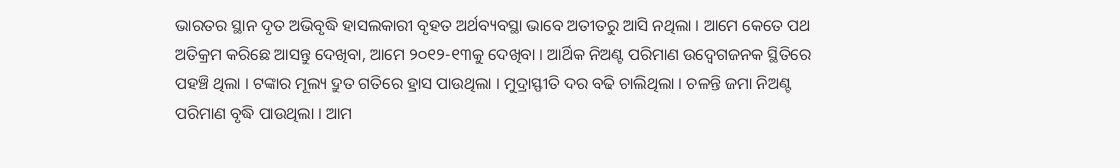ଭାରତର ସ୍ଥାନ ଦୃତ ଅଭିବୃଦ୍ଧି ହାସଲକାରୀ ବୃହତ ଅର୍ଥବ୍ୟବସ୍ଥା ଭାବେ ଅତୀତରୁ ଆସି ନଥିଲା । ଆମେ କେତେ ପଥ ଅତିକ୍ରମ କରିଛେ ଆସନ୍ତୁ ଦେଖିବା, ଆମେ ୨୦୧୨-୧୩କୁ ଦେଖିବା । ଆର୍ଥିକ ନିଅଣ୍ଟ ପରିମାଣ ଉଦ୍ବେଗଜନକ ସ୍ଥିତିରେ ପହଞ୍ଚି ଥିଲା । ଟଙ୍କାର ମୂଲ୍ୟ ଦ୍ରୁତ ଗତିରେ ହ୍ରାସ ପାଉଥିଲା । ମୁଦ୍ରାସ୍ଫୀତି ଦର ବଢି ଚାଲିଥିଲା । ଚଳନ୍ତି ଜମା ନିଅଣ୍ଟ ପରିମାଣ ବୃଦ୍ଧି ପାଉଥିଲା । ଆମ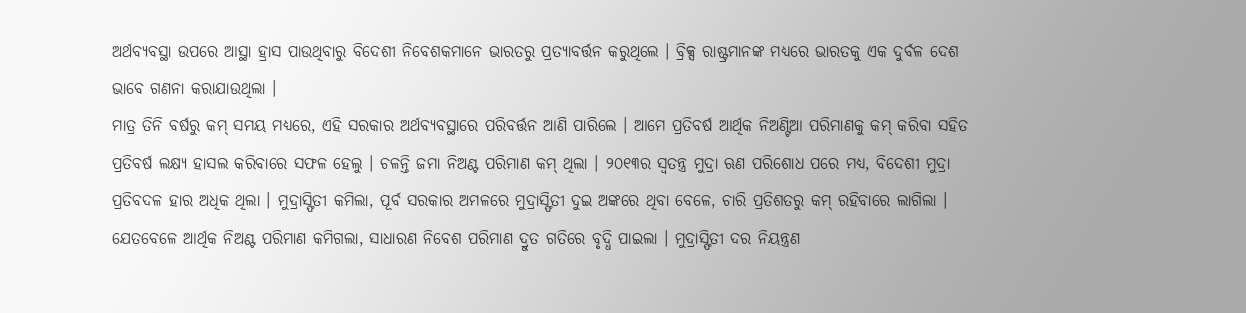ଅର୍ଥବ୍ୟବସ୍ଥା ଉପରେ ଆସ୍ଥା ହ୍ରାସ ପାଉଥିବାରୁ ବିଦେଶୀ ନିବେଶକମାନେ ଭାରତରୁ ପ୍ରତ୍ୟାବର୍ତ୍ତନ କରୁଥିଲେ । ବ୍ରିକ୍ସ ରାଷ୍ଟ୍ରମାନଙ୍କ ମଧ୍ୟରେ ଭାରତକୁ ଏକ ଦୁର୍ବଳ ଦେଶ ଭାବେ ଗଣନା କରାଯାଉଥିଲା ।
ମାତ୍ର ତିନି ବର୍ଷରୁ କମ୍ ସମୟ ମଧ୍ୟରେ, ଏହି ସରକାର ଅର୍ଥବ୍ୟବସ୍ଥାରେ ପରିବର୍ତ୍ତନ ଆଣି ପାରିଲେ । ଆମେ ପ୍ରତିବର୍ଷ ଆର୍ଥିକ ନିଅଣ୍ଟିଆ ପରିମାଣକୁ କମ୍ କରିବା ସହିତ ପ୍ରତିବର୍ଷ ଲକ୍ଷ୍ୟ ହାସଲ କରିବାରେ ସଫଳ ହେଲୁ । ଚଳନ୍ତି ଜମା ନିଅଣ୍ଟ ପରିମାଣ କମ୍ ଥିଲା । ୨୦୧୩ର ସ୍ୱତନ୍ତ୍ର ମୁଦ୍ରା ଋଣ ପରିଶୋଧ ପରେ ମଧ୍ୟ, ବିଦେଶୀ ମୁଦ୍ରା ପ୍ରତିବଦଳ ହାର ଅଧିକ ଥିଲା । ମୁଦ୍ରାସ୍ଫିତୀ କମିଲା, ପୂର୍ବ ସରକାର ଅମଳରେ ମୁଦ୍ରାସ୍ଫିତୀ ଦୁଇ ଅଙ୍କରେ ଥିବା ବେଳେ, ଚାରି ପ୍ରତିଶତରୁ କମ୍ ରହିବାରେ ଲାଗିଲା । ଯେତବେଳେ ଆର୍ଥିକ ନିଅଣ୍ଟ ପରିମାଣ କମିଗଲା, ସାଧାରଣ ନିବେଶ ପରିମାଣ ଦ୍ରୁତ ଗତିରେ ବୃଦ୍ଧି ପାଇଲା । ମୁଦ୍ରାସ୍ଫିତୀ ଦର ନିୟନ୍ତ୍ରଣ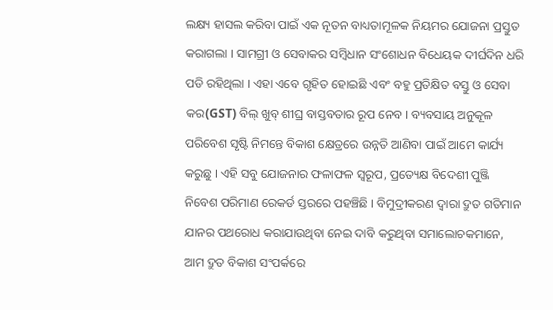ଲକ୍ଷ୍ୟ ହାସଲ କରିବା ପାଇଁ ଏକ ନୂତନ ବାଧ୍ୟତାମୂଳକ ନିୟମର ଯୋଜନା ପ୍ରସ୍ତୁତ କରାଗଲା । ସାମଗ୍ରୀ ଓ ସେବାକର ସମ୍ବିଧାନ ସଂଶୋଧନ ବିଧେୟକ ଦୀର୍ଘଦିନ ଧରି ପଡି ରହିଥିଲା । ଏହା ଏବେ ଗୃହିତ ହୋଇଛି ଏବଂ ବହୁ ପ୍ରତିକ୍ଷିତ ବସ୍ତୁ ଓ ସେବା କର(GST) ବିଲ୍ ଖୁବ୍ ଶୀଘ୍ର ବାସ୍ତବତାର ରୂପ ନେବ । ବ୍ୟବସାୟ ଅନୁକୂଳ ପରିବେଶ ସୃଷ୍ଟି ନିମନ୍ତେ ବିକାଶ କ୍ଷେତ୍ରରେ ଉନ୍ନତି ଆଣିବା ପାଇଁ ଆମେ କାର୍ଯ୍ୟ କରୁଛୁ । ଏହି ସବୁ ଯୋଜନାର ଫଳାଫଳ ସ୍ୱରୂପ, ପ୍ରତ୍ୟେକ୍ଷ ବିଦେଶୀ ପୁଞ୍ଜି ନିବେଶ ପରିମାଣ ରେକର୍ଡ ସ୍ତରରେ ପହଞ୍ଚିଛି । ବିମୁଦ୍ରୀକରଣ ଦ୍ୱାରା ଦ୍ରୁତ ଗତିମାନ ଯାନର ପଥରୋଧ କରାଯାଉଥିବା ନେଇ ଦାବି କରୁଥିବା ସମାଲୋଚକମାନେ, ଆମ ଦ୍ରୁତ ବିକାଶ ସଂପର୍କରେ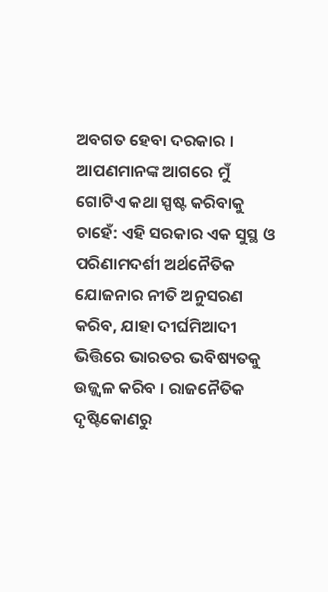ଅବଗତ ହେବା ଦରକାର ।
ଆପଣମାନଙ୍କ ଆଗରେ ମୁଁ ଗୋଟିଏ କଥା ସ୍ପଷ୍ଟ କରିବାକୁ ଚାହେଁ: ଏହି ସରକାର ଏକ ସୁସ୍ଥ ଓ ପରିଣାମଦର୍ଶୀ ଅର୍ଥନୈତିକ ଯୋଜନାର ନୀତି ଅନୁସରଣ କରିବ, ଯାହା ଦୀର୍ଘମିଆଦୀ ଭିତ୍ତିରେ ଭାରତର ଭବିଷ୍ୟତକୁ ଉଜ୍ଜ୍ୱଳ କରିବ । ରାଜନୈତିକ ଦୃଷ୍ଟିକୋଣରୁ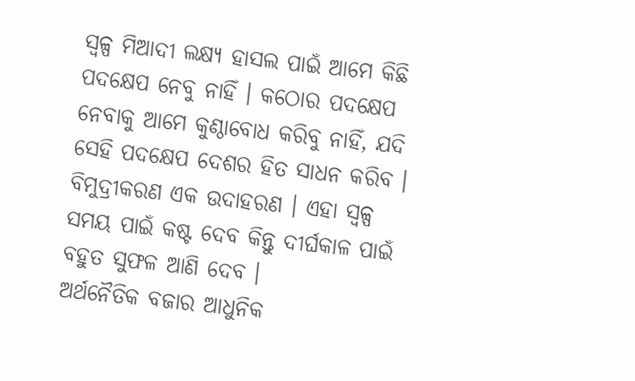ସ୍ୱଳ୍ପ ମିଆଦୀ ଲକ୍ଷ୍ୟ ହାସଲ ପାଇଁ ଆମେ କିଛି ପଦକ୍ଷେପ ନେବୁ ନାହିଁ । କଠୋର ପଦକ୍ଷେପ ନେବାକୁ ଆମେ କୁଣ୍ଠାବୋଧ କରିବୁ ନାହିଁ, ଯଦି ସେହି ପଦକ୍ଷେପ ଦେଶର ହିତ ସାଧନ କରିବ । ବିମୁଦ୍ରୀକରଣ ଏକ ଉଦାହରଣ । ଏହା ସ୍ୱଳ୍ପ ସମୟ ପାଇଁ କଷ୍ଟ ଦେବ କିନ୍ତୁ ଦୀର୍ଘକାଳ ପାଇଁ ବହୁତ ସୁଫଳ ଆଣି ଦେବ ।
ଅର୍ଥନୈତିକ ବଜାର ଆଧୁନିକ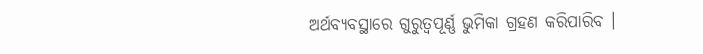ଅର୍ଥବ୍ୟବସ୍ଥାରେ ଗୁରୁତ୍ୱପୂର୍ଣ୍ଣ ଭୁମିକା ଗ୍ରହଣ କରିପାରିବ ।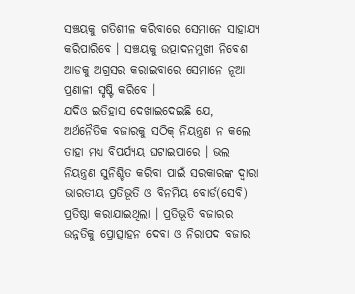ସଞ୍ଚୟକୁ ଗତିଶୀଳ କରିବାରେ ସେମାନେ ସାହାଯ୍ୟ କରିପାରିବେ । ସଞ୍ଚୟକୁ ଉତ୍ପାଦନମୁଖୀ ନିବେଶ ଆଡକୁ ଅଗ୍ରସର କରାଇବାରେ ସେମାନେ ନୂଆ ପ୍ରଣାଳୀ ସୃଷ୍ଟି କରିବେ ।
ଯଦିଓ ଇତିହାସ ଦେଖାଇଦେଇଛି ଯେ, ଅର୍ଥନୈତିକ ବଜାରକୁ ସଠିକ୍ ନିୟନ୍ତ୍ରଣ ନ କଲେ ତାହା ମଧ୍ୟ ବିପର୍ଯ୍ୟୟ ଘଟାଇପାରେ । ଭଲ ନିୟନ୍ତ୍ରଣ ସୁନିଶ୍ଚିତ କରିବା ପାଇଁ ସରକାରଙ୍କ ଦ୍ୱାରା ଭାରତୀୟ ପ୍ରତିଭୂତି ଓ ବିନମିୟ ବୋର୍ଡ(ସେବି) ପ୍ରତିଷ୍ଠା କରାଯାଇଥିଲା । ପ୍ରତିଭୂତି ବଜାରର ଉନ୍ନତିକୁ ପ୍ରୋତ୍ସାହନ ଦେବା ଓ ନିରାପଦ ବଜାର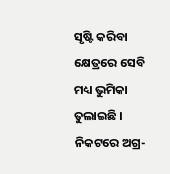ସୃଷ୍ଟି କରିବା କ୍ଷେତ୍ରରେ ସେବି ମଧ୍ୟ ଭୁମିକା ତୁଲାଇଛି ।
ନିକଟରେ ଅଗ୍ର-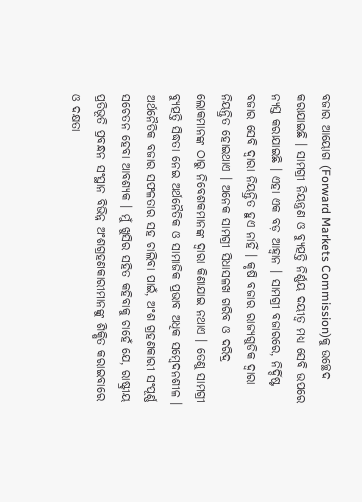ବଜାର ଆୟୋଗ (Forward Markets Commission)କୁ ଉଚ୍ଛେଦ କରାଯାଇଛି । ସାମଗ୍ରୀ ନିୟନ୍ତ୍ରଣ ଓ ବ୍ୟୁତ୍ପତ୍ତି ନିର୍ଣ୍ଣୟ ଦୟୀତ୍ୱ ମଧ୍ୟ ସେବି ଉପରେ ନ୍ୟସ୍ତ କରାଯାଇଛି । ଏହା ଏକ ବଡ଼ ଆହ୍ୱାନ । ସାମଗ୍ରୀ ବଜାରରେ, ନିର୍ଦ୍ଦିଷ୍ଟ ବଜାର ସେବି ଦ୍ୱାରା ନିୟନ୍ତ୍ରିତ ହୁଏ ନାହିଁ । କୃଷି ବଜାର ରାଜ୍ୟଗୁଡିକ ଦ୍ୱାରା ନିୟନ୍ତ୍ରିତ ହୋଇଥାଏ । ଅନେକ ସାମଗ୍ରୀ ସିଧାସଳଖ ଗରିବ ଓ ଦରିଦ୍ର ଲୋକମାନଙ୍କ ଠାରୁ ନିବେଶକମାନଙ୍କ ଦ୍ୱାରା କିଣାଯାଇ ନଥାଏ । ତେଣୁ ସାମଗ୍ରୀ ବ୍ୟୁତ୍ପତ୍ତି ସିଦ୍ଧତା ନେଇ ଅର୍ଥନୈତିକ ଓ ସାମାଜିକ ପ୍ରଭାବ ଅଧିକ ସମ୍ବେଦନଶୀଳ ।
ଅର୍ଥନୈତିକ ବଜାର ସଫଳତାର ସହ ଚାଲିବା ପାଇଁ, ଅଂଶ ଗ୍ରହଣକାରୀ ସଂପୂର୍ଣ୍ଣ ସଚେତନ ହେବା ଆବଶ୍ୟକ । ମୁଁ ଖୁସିର ସହିତ କହିବାକୁ ଚାହେଁ ଯେ, ରାଷ୍ଟ୍ରୀୟ ପ୍ରତିଭୂତି ପ୍ରବନ୍ଧନ ସଂସ୍ଥାନ ବିଭିନ୍ନ ଅଂଶଗ୍ରହଣକାରୀମାନଙ୍କୁ ଶିକ୍ଷିତ କରାଇବାରେ ଓ ଦକ୍ଷତା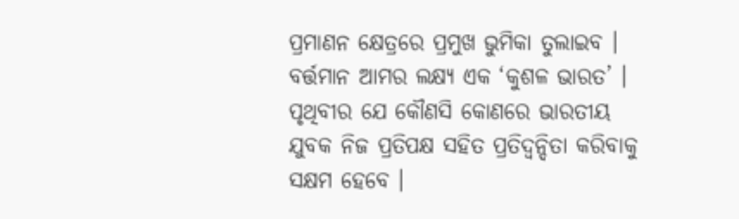ପ୍ରମାଣନ କ୍ଷେତ୍ରରେ ପ୍ରମୁଖ ଭୁମିକା ତୁଲାଇବ । ବର୍ତ୍ତମାନ ଆମର ଲକ୍ଷ୍ୟ ଏକ ‘କୁଶଳ ଭାରତ’ । ପୃଥିବୀର ଯେ କୌଣସି କୋଣରେ ଭାରତୀୟ ଯୁବକ ନିଜ ପ୍ରତିପକ୍ଷ ସହିତ ପ୍ରତିଦ୍ୱନ୍ଦିତା କରିବାକୁ ସକ୍ଷମ ହେବେ ।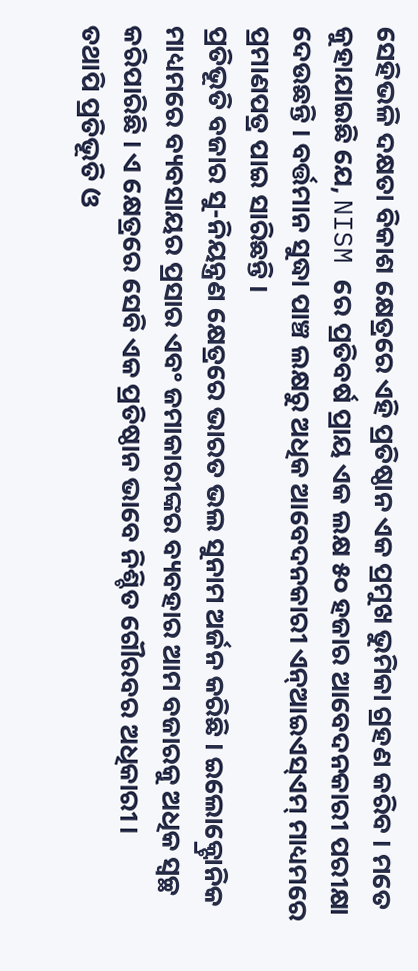ସେହିଭଳି ଦକ୍ଷତା ବିକାଶ କ୍ଷେତ୍ରରେ ଏହି ପ୍ରତିଷ୍ଠାନ ଏକ ପ୍ରମୁଖ ଭୁମିକା ଗ୍ରହଣ କରିବ । ମତେ କୁହାଯାଇଛି ଯେ, NISM ରେ ପ୍ରତିବର୍ଷ ପ୍ରାୟ ଏକ ଲକ୍ଷ ୫୦ ହଜାର ଆବେଦନକାରୀ ପରୀକ୍ଷା ଦେଉଛନ୍ତି । ବର୍ତ୍ତମାନ ସୁଦ୍ଧା ପାଞ୍ଚ ଲକ୍ଷରୁ ଅଧିକ ଆବେଦନକାରୀ ଏନ୍ଆଇଏସ୍ଏମ୍ ମାଧ୍ୟମରେ ପ୍ରମାଣପତ୍ର ପାଇ ସାରିଛନ୍ତି ।
ପ୍ରତିଭୂତି ବଜାର ସୁ-ନିୟନ୍ତ୍ରଣ କ୍ଷେତ୍ରରେ ଭାରତ ଭଲ ସୁନାମ ଅର୍ଜନ କରିଛି । ଇଲୋକ୍ଟ୍ରୋନିକ ମାଧ୍ୟମରେ ବ୍ୟବସାୟର ପ୍ରସାର ଏବଂ ଜମାକାରୀଙ୍କର ବ୍ୟବହାର ଆମ ବଜାରକୁ ଅଧିକ ସ୍ୱଚ୍ଛ କରିପାରିଛି । ଏ କ୍ଷେତ୍ରରେ ସେବି ଏକ ପ୍ରତିଷ୍ଠାନ ଭାବେ ନିଶ୍ଚିତ ଗୌରବର ଅଧିକାରୀ ।
ତଥାପି ପ୍ରତିଭୂତି ଓ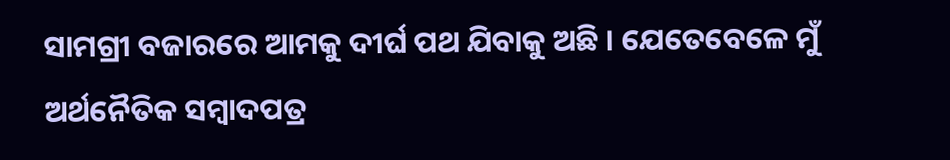ସାମଗ୍ରୀ ବଜାରରେ ଆମକୁ ଦୀର୍ଘ ପଥ ଯିବାକୁ ଅଛି । ଯେତେବେଳେ ମୁଁ ଅର୍ଥନୈତିକ ସମ୍ବାଦପତ୍ର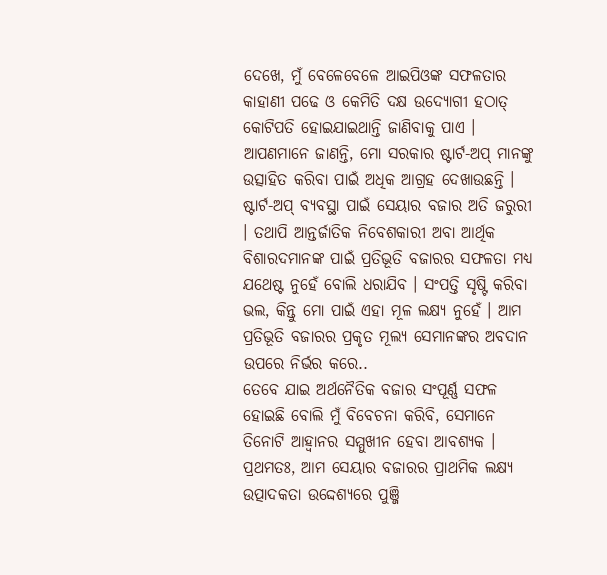ଦେଖେ, ମୁଁ ବେଳେବେଳେ ଆଇପିଓଙ୍କ ସଫଳତାର କାହାଣୀ ପଢେ ଓ କେମିତି ଦକ୍ଷ ଉଦ୍ୟୋଗୀ ହଠାତ୍ କୋଟିପତି ହୋଇଯାଇଥାନ୍ତି ଜାଣିବାକୁ ପାଏ । ଆପଣମାନେ ଜାଣନ୍ତି, ମୋ ସରକାର ଷ୍ଟାର୍ଟ-ଅପ୍ ମାନଙ୍କୁ ଉତ୍ସାହିତ କରିବା ପାଇଁ ଅଧିକ ଆଗ୍ରହ ଦେଖାଉଛନ୍ତି । ଷ୍ଟାର୍ଟ-ଅପ୍ ବ୍ୟବସ୍ଥା ପାଇଁ ସେୟାର ବଜାର ଅତି ଜରୁରୀ । ତଥାପି ଆନ୍ତର୍ଜାତିକ ନିବେଶକାରୀ ଅବା ଆର୍ଥିକ ବିଶାରଦମାନଙ୍କ ପାଇଁ ପ୍ରତିଭୂତି ବଜାରର ସଫଳତା ମଧ୍ୟ ଯଥେଷ୍ଟ ନୁହେଁ ବୋଲି ଧରାଯିବ । ସଂପତ୍ତି ସୃଷ୍ଟି କରିବା ଭଲ, କିନ୍ତୁ ମୋ ପାଇଁ ଏହା ମୂଳ ଲକ୍ଷ୍ୟ ନୁହେଁ । ଆମ ପ୍ରତିଭୂତି ବଜାରର ପ୍ରକୃତ ମୂଲ୍ୟ ସେମାନଙ୍କର ଅବଦାନ ଉପରେ ନିର୍ଭର କରେ..
ତେବେ ଯାଇ ଅର୍ଥନୈତିକ ବଜାର ସଂପୂର୍ଣ୍ଣ ସଫଳ ହୋଇଛି ବୋଲି ମୁଁ ବିବେଚନା କରିବି, ସେମାନେ ତିନୋଟି ଆହ୍ୱାନର ସମ୍ମୁଖୀନ ହେବା ଆବଶ୍ୟକ ।
ପ୍ରଥମତଃ, ଆମ ସେୟାର ବଜାରର ପ୍ରାଥମିକ ଲକ୍ଷ୍ୟ ଉତ୍ପାଦକତା ଉଦ୍ଦେଶ୍ୟରେ ପୁଞ୍ଜି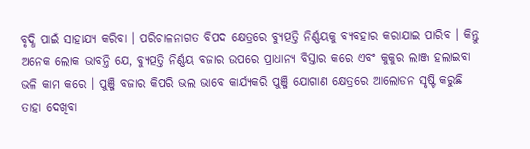ବୃଦ୍ଧି ପାଇଁ ସାହାଯ୍ୟ କରିବା । ପରିଚାଳନାଗତ ବିପଦ କ୍ଷେତ୍ରରେ ବ୍ୟୁତ୍ପତ୍ତି ନିର୍ଣ୍ଣୟକୁ ବ୍ୟବହାର କରାଯାଇ ପାରିବ । କିନ୍ତୁ ଅନେକ ଲୋକ ଭାବନ୍ତି ଯେ, ବ୍ୟୁତ୍ପତ୍ତି ନିର୍ଣ୍ଣୟ ବଜାର ଉପରେ ପ୍ରାଧାନ୍ୟ ବିସ୍ତାର କରେ ଏବଂ କୁକୁର ଲାଞ୍ଜ ହଲାଇବା ଭଳି କାମ କରେ । ପୁଞ୍ଜି ବଜାର କିପରି ଭଲ ଭାବେ କାର୍ଯ୍ୟକରି ପୁଞ୍ଜି ଯୋଗାଣ କ୍ଷେତ୍ରରେ ଆଲୋଡନ ସୃଷ୍ଟି କରୁଛି ତାହା ଦେଖିବା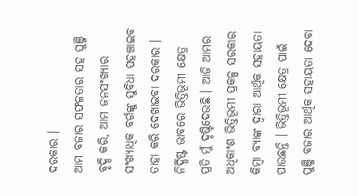ଦରକାର ।
ଆମ ବଜାର ସଫଳତାର ସହ ପୁଞ୍ଜି ବୃଦ୍ଧି କରି, ଆମ ଜନସଂଖ୍ୟାର ସଂଖ୍ୟାଧିକ ବର୍ଗଙ୍କୁ ସୁବିଧା ପହଞ୍ଚାଇବ ତାହା କରି ଦେଖାଇବା ଦରକାର । ନିର୍ଦ୍ଧିଷ୍ଟ ଭାବରେ ଭିତ୍ତିଭୂମୀ କ୍ଷେତ୍ର ପ୍ରତି ମୁଁ ଦୃଷ୍ଟିଦେଉଛି । ଆଜି ଆମର ଅଧିକାଂଶ ଭିତ୍ତିଭୂମୀ ପ୍ରକଳ୍ପ ସରକାର କିମ୍ବା ବ୍ୟାଙ୍କ ଦ୍ୱାରା ଆର୍ଥିକ ସହାୟତା ପାଉଛନ୍ତି । ଭିତ୍ତିଭୂମୀ କ୍ଷେତ୍ର ପାଇଁ ପୁଞ୍ଜି ବଜାର ଆର୍ଥିକ ସହାୟତା ଦେବା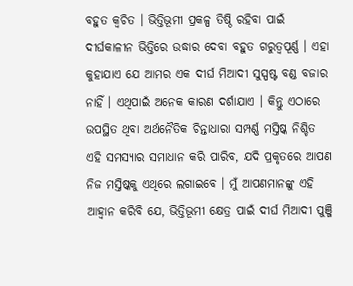ବହୁତ କ୍ୱଚିତ । ଭିତ୍ତିଭୂମୀ ପ୍ରକଳ୍ପ ତିଷ୍ଠି ରହିବା ପାଇଁ ଦୀର୍ଘକାଳୀନ ଭିତ୍ତିରେ ଉଦ୍ଧାର ଦେବା ବହୁତ ଗରୁତ୍ୱପୂର୍ଣ୍ଣ । ଏହା କୁହାଯାଏ ଯେ ଆମର ଏକ ଦୀର୍ଘ ମିଆଦୀ ସୁସ୍ପଷ୍ଟ ବଣ୍ଡ ବଜାର ନାହିଁ । ଏଥିପାଇଁ ଅନେକ କାରଣ ଦର୍ଶାଯାଏ । କିନ୍ତୁ ଏଠାରେ ଉପସ୍ଥିତ ଥିବା ଅର୍ଥନୈତିକ ଚିନ୍ତାଧାରା ସମ୍ପର୍ଣ୍ଣ ମସ୍ତିଷ୍କ ନିଶ୍ଚିତ ଏହି ସମସ୍ୟାର ସମାଧାନ କରି ପାରିବ, ଯଦି ପ୍ରକୃତରେ ଆପଣ ନିଜ ମସ୍ତିଷ୍କକୁ ଏଥିରେ ଲଗାଇବେ । ମୁଁ ଆପଣମାନଙ୍କୁ ଏହି ଆହ୍ୱାନ କରିବି ଯେ, ଭିତ୍ତିଭୂମୀ କ୍ଷେତ୍ର ପାଇଁ ଦୀର୍ଘ ମିଆଦୀ ପୁଞ୍ଜି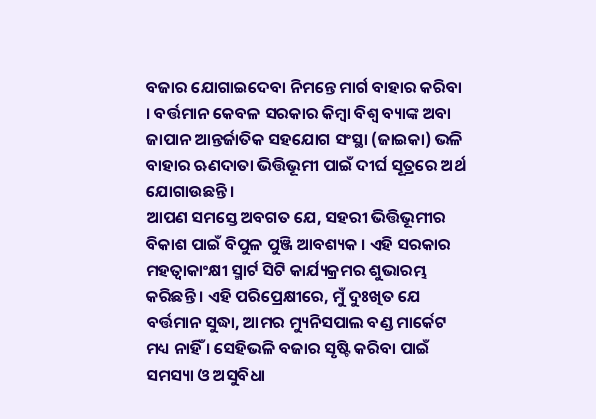ବଜାର ଯୋଗାଇଦେବା ନିମନ୍ତେ ମାର୍ଗ ବାହାର କରିବା । ବର୍ତ୍ତମାନ କେବଳ ସରକାର କିମ୍ବା ବିଶ୍ୱ ବ୍ୟାଙ୍କ ଅବା ଜାପାନ ଆନ୍ତର୍ଜାତିକ ସହଯୋଗ ସଂସ୍ଥା (ଜାଇକା) ଭଳି ବାହାର ଋଣଦାତା ଭିତ୍ତିଭୂମୀ ପାଇଁ ଦୀର୍ଘ ସୂତ୍ରରେ ଅର୍ଥ ଯୋଗାଉଛନ୍ତି ।
ଆପଣ ସମସ୍ତେ ଅବଗତ ଯେ, ସହରୀ ଭିତ୍ତିଭୂମୀର ବିକାଶ ପାଇଁ ବିପୁଳ ପୁଞ୍ଜି ଆବଶ୍ୟକ । ଏହି ସରକାର ମହତ୍ୱାକାଂକ୍ଷୀ ସ୍ମାର୍ଟ ସିଟି କାର୍ଯ୍ୟକ୍ରମର ଶୁଭାରମ୍ଭ କରିଛନ୍ତି । ଏହି ପରିପ୍ରେକ୍ଷୀରେ, ମୁଁ ଦୁଃଖିତ ଯେ ବର୍ତ୍ତମାନ ସୁଦ୍ଧା, ଆମର ମ୍ୟୁନିସପାଲ ବଣ୍ଡ ମାର୍କେଟ ମଧ୍ୟ ନାହିଁ । ସେହିଭଳି ବଜାର ସୃଷ୍ଟି କରିବା ପାଇଁ ସମସ୍ୟା ଓ ଅସୁବିଧା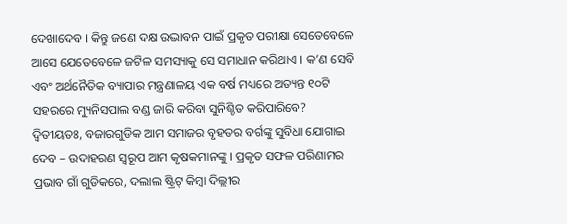ଦେଖାଦେବ । କିନ୍ତୁ ଜଣେ ଦକ୍ଷ ଉଦ୍ଭାବନ ପାଇଁ ପ୍ରକୃତ ପରୀକ୍ଷା ସେତେବେଳେ ଆସେ ଯେତେବେଳେ ଜଟିଳ ସମସ୍ୟାକୁ ସେ ସମାଧାନ କରିଥାଏ । କ’ଣ ସେବି ଏବଂ ଅର୍ଥନୈତିକ ବ୍ୟାପାର ମନ୍ତ୍ରଣାଳୟ ଏକ ବର୍ଷ ମଧ୍ୟରେ ଅତ୍ୟନ୍ତ ୧୦ଟି ସହରରେ ମ୍ୟୁନିସପାଲ ବଣ୍ଡ ଜାରି କରିବା ସୁନିଶ୍ଚିତ କରିପାରିବେ?
ଦ୍ୱିତୀୟତଃ, ବଜାରଗୁଡିକ ଆମ ସମାଜର ବୃହତର ବର୍ଗଙ୍କୁ ସୁବିଧା ଯୋଗାଇ ଦେବ – ଉଦାହରଣ ସ୍ୱରୂପ ଆମ କୃଷକମାନଙ୍କୁ । ପ୍ରକୃତ ସଫଳ ପରିଣାମର ପ୍ରଭାବ ଗାଁ ଗୁଡିକରେ, ଦଲାଲ ଷ୍ଟ୍ରିଟ୍ କିମ୍ବା ଦିଲ୍ଲୀର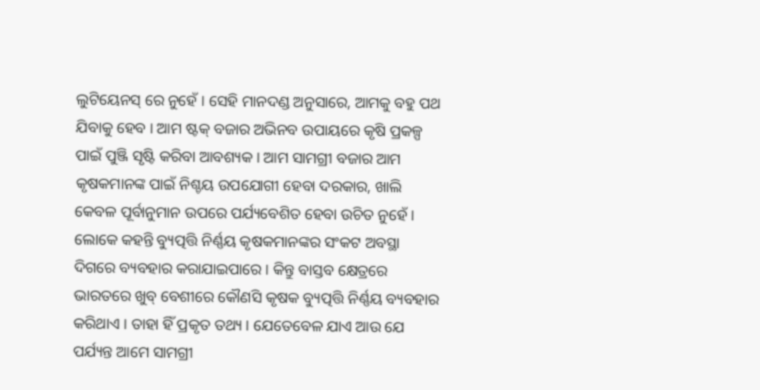ଲୁଟିୟେନସ୍ ରେ ନୁହେଁ । ସେହି ମାନଦଣ୍ଡ ଅନୁସାରେ, ଆମକୁ ବହୁ ପଥ ଯିବାକୁ ହେବ । ଆମ ଷ୍ଟକ୍ ବଜାର ଅଭିନବ ଉପାୟରେ କୃଷି ପ୍ରକଳ୍ପ ପାଇଁ ପୁଞ୍ଜି ସୃଷ୍ଟି କରିବା ଆବଶ୍ୟକ । ଆମ ସାମଗ୍ରୀ ବଜାର ଆମ କୃଷକମାନଙ୍କ ପାଇଁ ନିଶ୍ଚୟ ଉପଯୋଗୀ ହେବା ଦରକାର, ଖାଲି କେବଳ ପୂର୍ବାନୁମାନ ଉପରେ ପର୍ଯ୍ୟବେଶିତ ହେବା ଉଚିତ ନୁହେଁ । ଲୋକେ କହନ୍ତି ବ୍ୟୁତ୍ପତ୍ତି ନିର୍ଣ୍ଣୟ କୃଷକମାନଙ୍କର ସଂକଟ ଅବସ୍ଥା ଦିଗରେ ବ୍ୟବହାର କରାଯାଇପାରେ । କିନ୍ତୁ ବାସ୍ତବ କ୍ଷେତ୍ରରେ ଭାରତରେ ଖୁବ୍ ବେଶୀରେ କୌଣସି କୃଷକ ବ୍ୟୁତ୍ପତ୍ତି ନିର୍ଣ୍ଣୟ ବ୍ୟବହାର କରିଥାଏ । ତାହା ହିଁ ପ୍ରକୃତ ତଥ୍ୟ । ଯେତେବେଳ ଯାଏ ଆଉ ଯେ ପର୍ଯ୍ୟନ୍ତ ଆମେ ସାମଗ୍ରୀ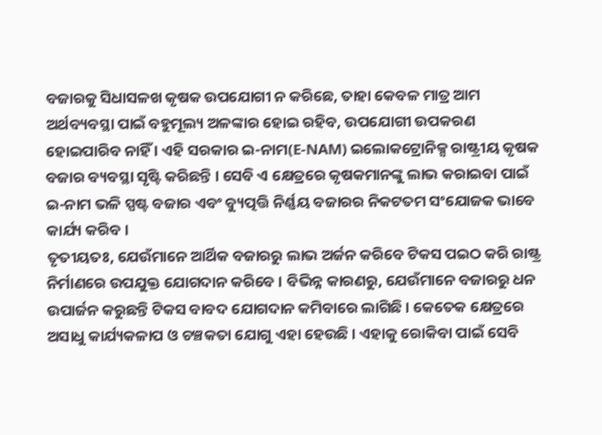ବଜାରକୁ ସିଧାସଳଖ କୃଷକ ଉପଯୋଗୀ ନ କରିଛେ, ତାହା କେବଳ ମାତ୍ର ଆମ ଅର୍ଥବ୍ୟବସ୍ଥା ପାଇଁ ବହୁମୂଲ୍ୟ ଅଳଙ୍କାର ହୋଇ ରହିବ, ଉପଯୋଗୀ ଉପକରଣ ହୋଇପାରିବ ନାହିଁ । ଏହି ସରକାର ଇ-ନାମ(E-NAM) ଇଲୋକଟ୍ରୋନିକ୍ସ ରାଷ୍ଟ୍ରୀୟ କୃଷକ ବଜାର ବ୍ୟବସ୍ଥା ସୃଷ୍ଟି କରିଛନ୍ତି । ସେବି ଏ କ୍ଷେତ୍ରରେ କୃଷକମାନଙ୍କୁ ଲାଭ କରାଇବା ପାଇଁ ଇ-ନାମ ଭଳି ସ୍ପଷ୍ଟ ବଜାର ଏବଂ ବ୍ୟୁତ୍ପତ୍ତି ନିର୍ଣ୍ଣୟ ବଜାରର ନିକଟତମ ସଂଯୋଜକ ଭାବେ କାର୍ଯ୍ୟ କରିବ ।
ତୃତୀୟତଃ, ଯେଉଁମାନେ ଆର୍ଥିକ ବଜାରରୁ ଲାଭ ଅର୍ଜନ କରିବେ ଟିକସ ପଇଠ କରି ରାଷ୍ଟ୍ର ନିର୍ମାଣରେ ଉପଯୁକ୍ତ ଯୋଗଦାନ କରିବେ । ବିଭିନ୍ନ କାରଣରୁ, ଯେଉଁମାନେ ବଜାରରୁ ଧନ ଉପାର୍ଜନ କରୁଛନ୍ତି ଟିକସ ବାବଦ ଯୋଗଦାନ କମିବାରେ ଲାଗିଛି । କେତେକ କ୍ଷେତ୍ରରେ ଅସାଧୁ କାର୍ଯ୍ୟକଳାପ ଓ ଚଞ୍ଚକତା ଯୋଗୁ ଏହା ହେଉଛି । ଏହାକୁ ରୋକିବା ପାଇଁ ସେବି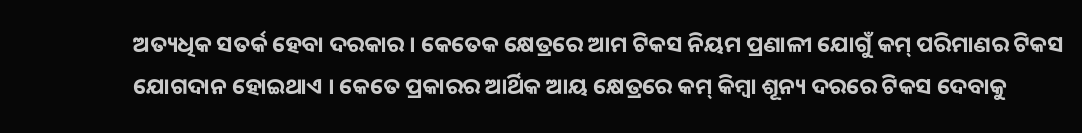ଅତ୍ୟଧିକ ସତର୍କ ହେବା ଦରକାର । କେତେକ କ୍ଷେତ୍ରରେ ଆମ ଟିକସ ନିୟମ ପ୍ରଣାଳୀ ଯୋଗୁଁ କମ୍ ପରିମାଣର ଟିକସ ଯୋଗଦାନ ହୋଇଥାଏ । କେତେ ପ୍ରକାରର ଆର୍ଥିକ ଆୟ କ୍ଷେତ୍ରରେ କମ୍ କିମ୍ବା ଶୂନ୍ୟ ଦରରେ ଟିକସ ଦେବାକୁ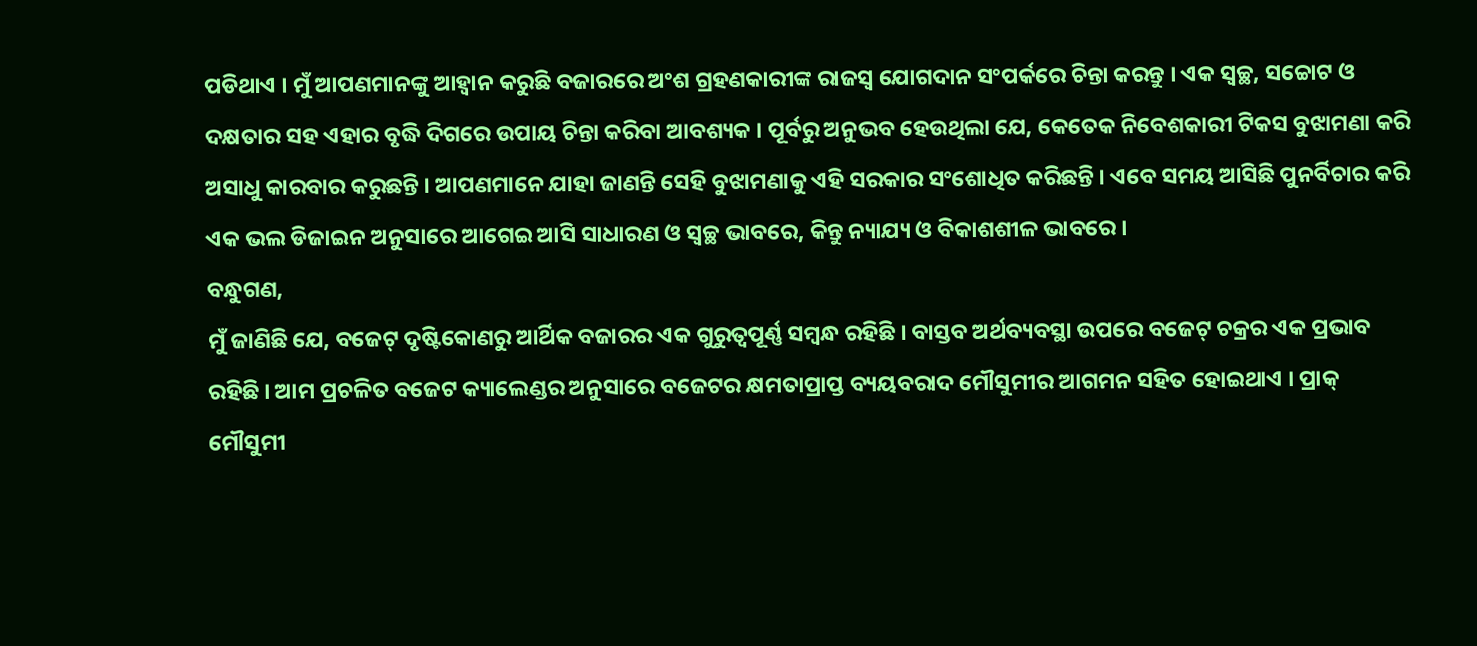ପଡିଥାଏ । ମୁଁ ଆପଣମାନଙ୍କୁ ଆହ୍ୱାନ କରୁଛି ବଜାରରେ ଅଂଶ ଗ୍ରହଣକାରୀଙ୍କ ରାଜସ୍ୱ ଯୋଗଦାନ ସଂପର୍କରେ ଚିନ୍ତା କରନ୍ତୁ । ଏକ ସ୍ୱଚ୍ଛ, ସଚ୍ଚୋଟ ଓ ଦକ୍ଷତାର ସହ ଏହାର ବୃଦ୍ଧି ଦିଗରେ ଉପାୟ ଚିନ୍ତା କରିବା ଆବଶ୍ୟକ । ପୂର୍ବରୁ ଅନୁଭବ ହେଉଥିଲା ଯେ, କେତେକ ନିବେଶକାରୀ ଟିକସ ବୁଝାମଣା କରି ଅସାଧୁ କାରବାର କରୁଛନ୍ତି । ଆପଣମାନେ ଯାହା ଜାଣନ୍ତି ସେହି ବୁଝାମଣାକୁ ଏହି ସରକାର ସଂଶୋଧିତ କରିଛନ୍ତି । ଏବେ ସମୟ ଆସିଛି ପୁନର୍ବିଚାର କରି ଏକ ଭଲ ଡିଜାଇନ ଅନୁସାରେ ଆଗେଇ ଆସି ସାଧାରଣ ଓ ସ୍ୱଚ୍ଛ ଭାବରେ, କିନ୍ତୁ ନ୍ୟାଯ୍ୟ ଓ ବିକାଶଶୀଳ ଭାବରେ ।
ବନ୍ଧୁଗଣ,
ମୁଁ ଜାଣିଛି ଯେ, ବଜେଟ୍ ଦୃଷ୍ଟିକୋଣରୁ ଆର୍ଥିକ ବଜାରର ଏକ ଗୁରୁତ୍ୱପୂର୍ଣ୍ଣ ସମ୍ବନ୍ଧ ରହିଛି । ବାସ୍ତବ ଅର୍ଥବ୍ୟବସ୍ଥା ଉପରେ ବଜେଟ୍ ଚକ୍ରର ଏକ ପ୍ରଭାବ ରହିଛି । ଆମ ପ୍ରଚଳିତ ବଜେଟ କ୍ୟାଲେଣ୍ଡର ଅନୁସାରେ ବଜେଟର କ୍ଷମତାପ୍ରାପ୍ତ ବ୍ୟୟବରାଦ ମୌସୁମୀର ଆଗମନ ସହିତ ହୋଇଥାଏ । ପ୍ରାକ୍ ମୌସୁମୀ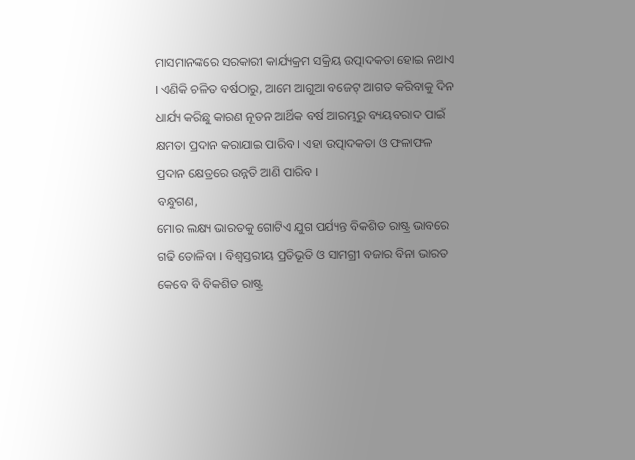ମାସମାନଙ୍କରେ ସରକାରୀ କାର୍ଯ୍ୟକ୍ରମ ସକ୍ରିୟ ଉତ୍ପାଦକତା ହୋଇ ନଥାଏ । ଏଣିକି ଚଳିତ ବର୍ଷଠାରୁ, ଆମେ ଆଗୁଆ ବଜେଟ୍ ଆଗତ କରିବାକୁ ଦିନ ଧାର୍ଯ୍ୟ କରିଛୁ କାରଣ ନୂତନ ଆର୍ଥିକ ବର୍ଷ ଆରମ୍ଭରୁ ବ୍ୟୟବରାଦ ପାଇଁ କ୍ଷମତା ପ୍ରଦାନ କରାଯାଇ ପାରିବ । ଏହା ଉତ୍ପାଦକତା ଓ ଫଳାଫଳ ପ୍ରଦାନ କ୍ଷେତ୍ରରେ ଉନ୍ନତି ଆଣି ପାରିବ ।
ବନ୍ଧୁଗଣ,
ମୋର ଲକ୍ଷ୍ୟ ଭାରତକୁ ଗୋଟିଏ ଯୁଗ ପର୍ଯ୍ୟନ୍ତ ବିକଶିତ ରାଷ୍ଟ୍ର ଭାବରେ ଗଢି ତୋଳିବା । ବିଶ୍ୱସ୍ତରୀୟ ପ୍ରତିଭୂତି ଓ ସାମଗ୍ରୀ ବଜାର ବିନା ଭାରତ କେବେ ବି ବିକଶିତ ରାଷ୍ଟ୍ର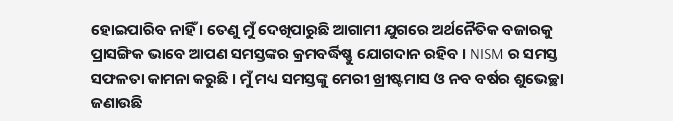ହୋଇପାରିବ ନାହିଁ । ତେଣୁ ମୁଁ ଦେଖିପାରୁଛି ଆଗାମୀ ଯୁଗରେ ଅର୍ଥନୈତିକ ବଜାରକୁ ପ୍ରାସଙ୍ଗିକ ଭାବେ ଆପଣ ସମସ୍ତଙ୍କର କ୍ରମବର୍ଦ୍ଧିଷ୍ଣୁ ଯୋଗଦାନ ରହିବ । NISM ର ସମସ୍ତ ସଫଳତା କାମନା କରୁଛି । ମୁଁ ମଧ୍ୟ ସମସ୍ତଙ୍କୁ ମେରୀ ଖ୍ରୀଷ୍ଟମାସ ଓ ନବ ବର୍ଷର ଶୁଭେଚ୍ଛା ଜଣାଉଛି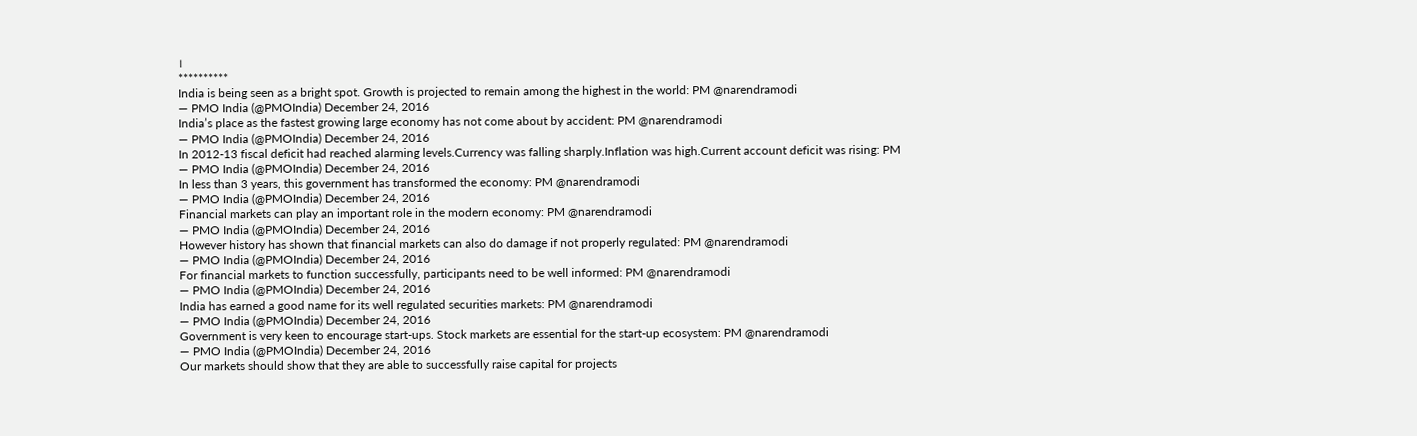।
**********
India is being seen as a bright spot. Growth is projected to remain among the highest in the world: PM @narendramodi
— PMO India (@PMOIndia) December 24, 2016
India’s place as the fastest growing large economy has not come about by accident: PM @narendramodi
— PMO India (@PMOIndia) December 24, 2016
In 2012-13 fiscal deficit had reached alarming levels.Currency was falling sharply.Inflation was high.Current account deficit was rising: PM
— PMO India (@PMOIndia) December 24, 2016
In less than 3 years, this government has transformed the economy: PM @narendramodi
— PMO India (@PMOIndia) December 24, 2016
Financial markets can play an important role in the modern economy: PM @narendramodi
— PMO India (@PMOIndia) December 24, 2016
However history has shown that financial markets can also do damage if not properly regulated: PM @narendramodi
— PMO India (@PMOIndia) December 24, 2016
For financial markets to function successfully, participants need to be well informed: PM @narendramodi
— PMO India (@PMOIndia) December 24, 2016
India has earned a good name for its well regulated securities markets: PM @narendramodi
— PMO India (@PMOIndia) December 24, 2016
Government is very keen to encourage start-ups. Stock markets are essential for the start-up ecosystem: PM @narendramodi
— PMO India (@PMOIndia) December 24, 2016
Our markets should show that they are able to successfully raise capital for projects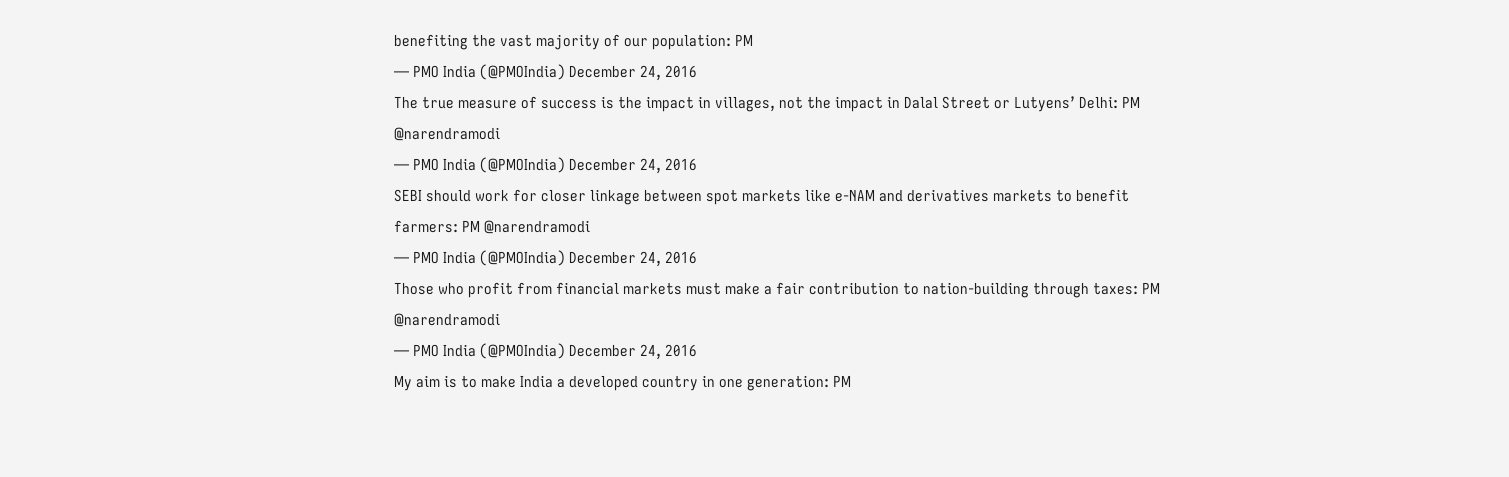benefiting the vast majority of our population: PM
— PMO India (@PMOIndia) December 24, 2016
The true measure of success is the impact in villages, not the impact in Dalal Street or Lutyens’ Delhi: PM @narendramodi
— PMO India (@PMOIndia) December 24, 2016
SEBI should work for closer linkage between spot markets like e-NAM and derivatives markets to benefit farmers: PM @narendramodi
— PMO India (@PMOIndia) December 24, 2016
Those who profit from financial markets must make a fair contribution to nation-building through taxes: PM @narendramodi
— PMO India (@PMOIndia) December 24, 2016
My aim is to make India a developed country in one generation: PM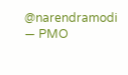@narendramodi
— PMO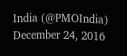India (@PMOIndia) December 24, 2016